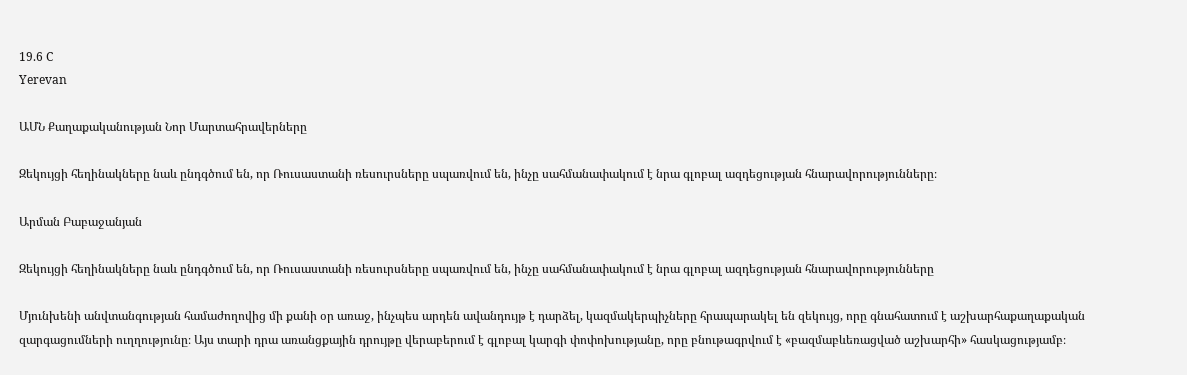19.6 C
Yerevan

ԱՄՆ Քաղաքականության Նոր Մարտահրավերները

Զեկույցի հեղինակները նաև ընդգծում են, որ Ռուսաստանի ռեսուրսները սպառվում են, ինչը սահմանափակում է նրա գլոբալ ազդեցության հնարավորությունները։

Արման Բաբաջանյան

Զեկույցի հեղինակները նաև ընդգծում են, որ Ռուսաստանի ռեսուրսները սպառվում են, ինչը սահմանափակում է նրա գլոբալ ազդեցության հնարավորությունները

Մյունխենի անվտանգության համաժողովից մի քանի օր առաջ, ինչպես արդեն ավանդույթ է դարձել, կազմակերպիչները հրապարակել են զեկույց, որը գնահատում է աշխարհաքաղաքական զարգացումների ուղղությունը։ Այս տարի դրա առանցքային դրույթը վերաբերում է գլոբալ կարգի փոփոխությանը, որը բնութագրվում է «բազմաբևեռացված աշխարհի» հասկացությամբ։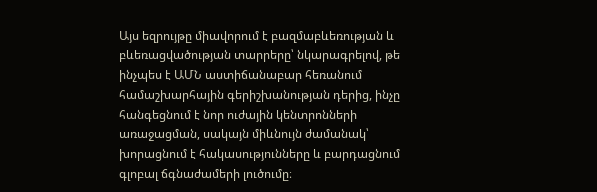Այս եզրույթը միավորում է բազմաբևեռության և բևեռացվածության տարրերը՝ նկարագրելով, թե ինչպես է ԱՄՆ աստիճանաբար հեռանում համաշխարհային գերիշխանության դերից, ինչը հանգեցնում է նոր ուժային կենտրոնների առաջացման, սակայն միևնույն ժամանակ՝ խորացնում է հակասությունները և բարդացնում գլոբալ ճգնաժամերի լուծումը։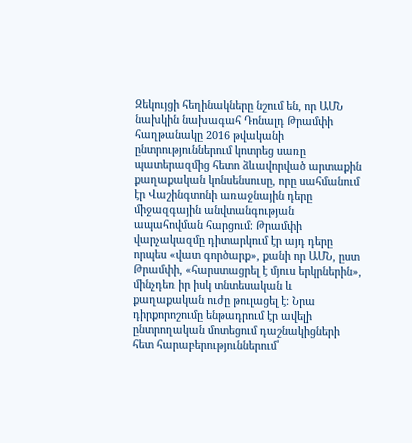Զեկույցի հեղինակները նշում են, որ ԱՄՆ նախկին նախագահ Դոնալդ Թրամփի հաղթանակը 2016 թվականի ընտրություններում կոտրեց սառը պատերազմից հետո ձևավորված արտաքին քաղաքական կոնսենսուսը, որը սահմանում էր Վաշինգտոնի առաջնային դերը միջազգային անվտանգության ապահովման հարցում։ Թրամփի վարչակազմը դիտարկում էր այդ դերը որպես «վատ գործարք», քանի որ ԱՄՆ, ըստ Թրամփի, «հարստացրել է մյուս երկրներին», մինչդեռ իր իսկ տնտեսական և քաղաքական ուժը թուլացել է։ Նրա դիրքորոշումը ենթադրում էր ավելի ընտրողական մոտեցում դաշնակիցների հետ հարաբերություններում՝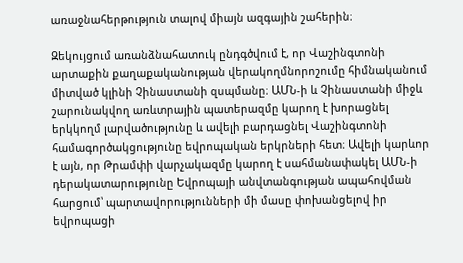առաջնահերթություն տալով միայն ազգային շահերին։

Զեկույցում առանձնահատուկ ընդգծվում է, որ Վաշինգտոնի արտաքին քաղաքականության վերակողմնորոշումը հիմնականում միտված կլինի Չինաստանի զսպմանը։ ԱՄՆ‑ի և Չինաստանի միջև շարունակվող առևտրային պատերազմը կարող է խորացնել երկկողմ լարվածությունը և ավելի բարդացնել Վաշինգտոնի համագործակցությունը եվրոպական երկրների հետ։ Ավելի կարևոր է այն, որ Թրամփի վարչակազմը կարող է սահմանափակել ԱՄՆ‑ի դերակատարությունը Եվրոպայի անվտանգության ապահովման հարցում՝ պարտավորությունների մի մասը փոխանցելով իր եվրոպացի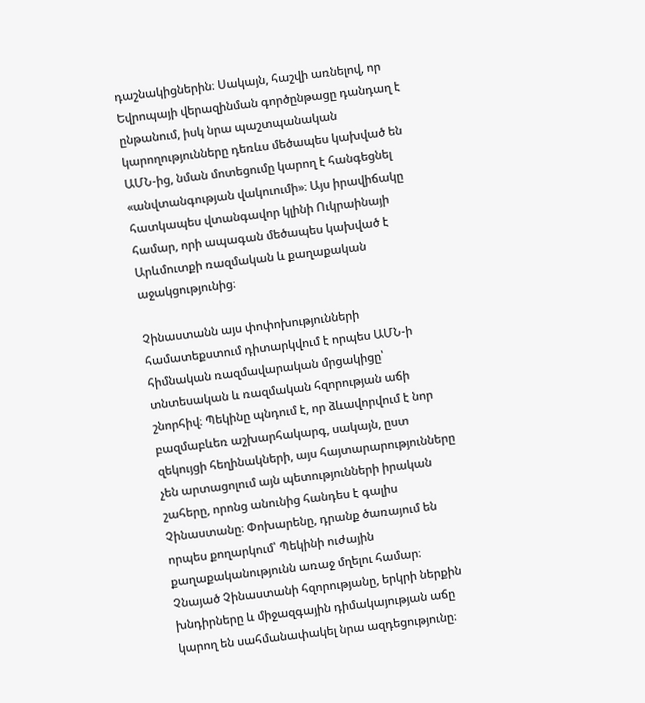դաշնակիցներին։ Սակայն, հաշվի առնելով, որ Եվրոպայի վերազինման գործընթացը դանդաղ է ընթանում, իսկ նրա պաշտպանական կարողությունները դեռևս մեծապես կախված են ԱՄՆ-ից, նման մոտեցումը կարող է հանգեցնել «անվտանգության վակուումի»։ Այս իրավիճակը հատկապես վտանգավոր կլինի Ուկրաինայի համար, որի ապագան մեծապես կախված է Արևմուտքի ռազմական և քաղաքական աջակցությունից։

Չինաստանն այս փոփոխությունների համատեքստում դիտարկվում է որպես ԱՄՆ‑ի հիմնական ռազմավարական մրցակիցը՝ տնտեսական և ռազմական հզորության աճի շնորհիվ։ Պեկինը պնդում է, որ ձևավորվում է նոր բազմաբևեռ աշխարհակարգ, սակայն, ըստ զեկույցի հեղինակների, այս հայտարարությունները չեն արտացոլում այն պետությունների իրական շահերը, որոնց անունից հանդես է գալիս Չինաստանը։ Փոխարենը, դրանք ծառայում են որպես քողարկում՝ Պեկինի ուժային քաղաքականությունն առաջ մղելու համար։ Չնայած Չինաստանի հզորությանը, երկրի ներքին խնդիրները և միջազգային դիմակայության աճը կարող են սահմանափակել նրա ազդեցությունը։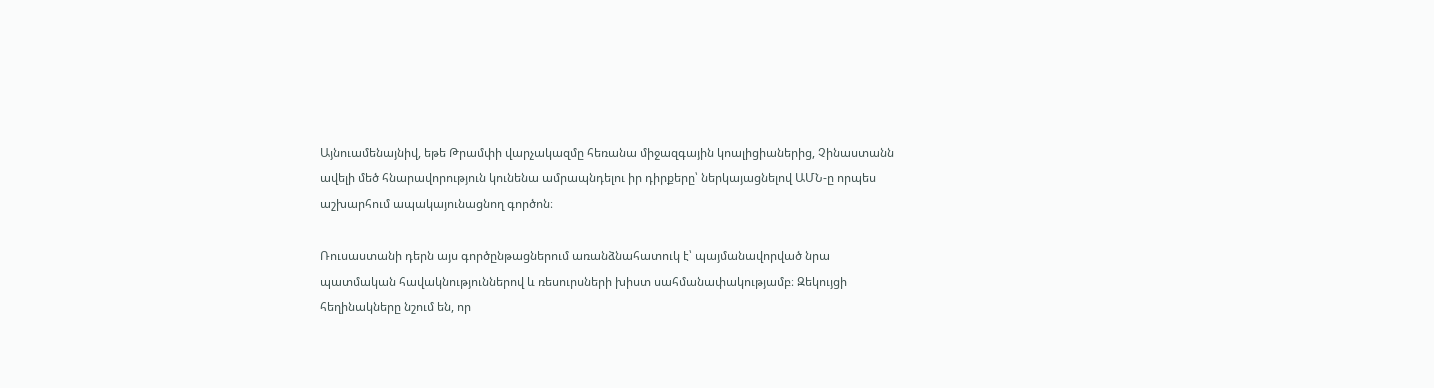Այնուամենայնիվ, եթե Թրամփի վարչակազմը հեռանա միջազգային կոալիցիաներից, Չինաստանն ավելի մեծ հնարավորություն կունենա ամրապնդելու իր դիրքերը՝ ներկայացնելով ԱՄՆ‑ը որպես աշխարհում ապակայունացնող գործոն։

Ռուսաստանի դերն այս գործընթացներում առանձնահատուկ է՝ պայմանավորված նրա պատմական հավակնություններով և ռեսուրսների խիստ սահմանափակությամբ։ Զեկույցի հեղինակները նշում են, որ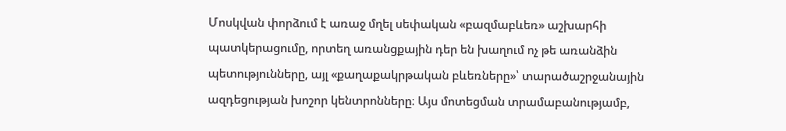Մոսկվան փորձում է առաջ մղել սեփական «բազմաբևեռ» աշխարհի պատկերացումը, որտեղ առանցքային դեր են խաղում ոչ թե առանձին պետությունները, այլ «քաղաքակրթական բևեռները»՝ տարածաշրջանային ազդեցության խոշոր կենտրոնները։ Այս մոտեցման տրամաբանությամբ,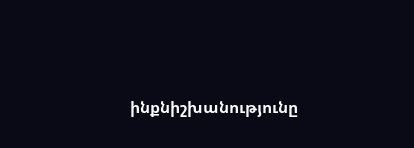ինքնիշխանությունը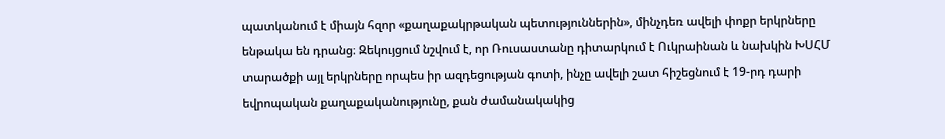պատկանում է միայն հզոր «քաղաքակրթական պետություններին», մինչդեռ ավելի փոքր երկրները ենթակա են դրանց։ Զեկույցում նշվում է, որ Ռուսաստանը դիտարկում է Ուկրաինան և նախկին ԽՍՀՄ տարածքի այլ երկրները որպես իր ազդեցության գոտի, ինչը ավելի շատ հիշեցնում է 19-րդ դարի եվրոպական քաղաքականությունը, քան ժամանակակից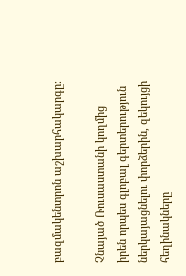բազմակենտրոն աշխարհակարգը։

Չնայած Ռուսաստանի կողմից իրեն որպես գլոբալ գերտերություն ներկայացնելու փորձերին, զեկույցի հեղինակները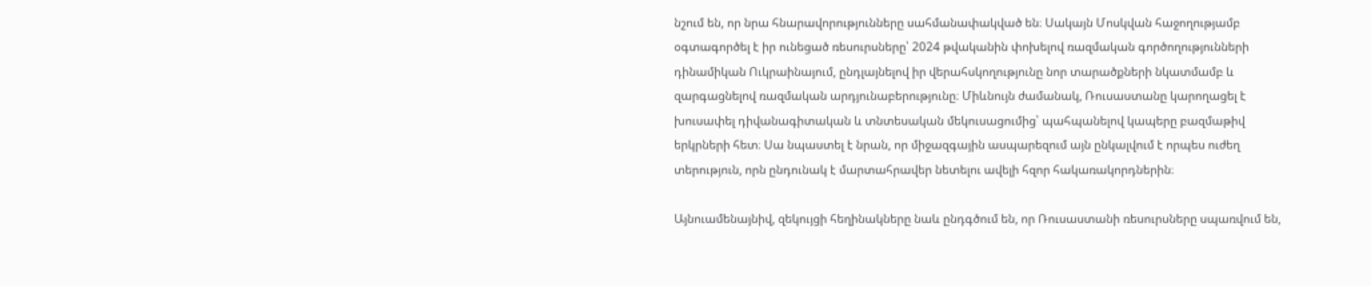նշում են, որ նրա հնարավորությունները սահմանափակված են։ Սակայն Մոսկվան հաջողությամբ օգտագործել է իր ունեցած ռեսուրսները՝ 2024 թվականին փոխելով ռազմական գործողությունների դինամիկան Ուկրաինայում, ընդլայնելով իր վերահսկողությունը նոր տարածքների նկատմամբ և զարգացնելով ռազմական արդյունաբերությունը։ Միևնույն ժամանակ, Ռուսաստանը կարողացել է խուսափել դիվանագիտական և տնտեսական մեկուսացումից՝ պահպանելով կապերը բազմաթիվ երկրների հետ։ Սա նպաստել է նրան, որ միջազգային ասպարեզում այն ընկալվում է որպես ուժեղ տերություն, որն ընդունակ է մարտահրավեր նետելու ավելի հզոր հակառակորդներին։

Այնուամենայնիվ, զեկույցի հեղինակները նաև ընդգծում են, որ Ռուսաստանի ռեսուրսները սպառվում են,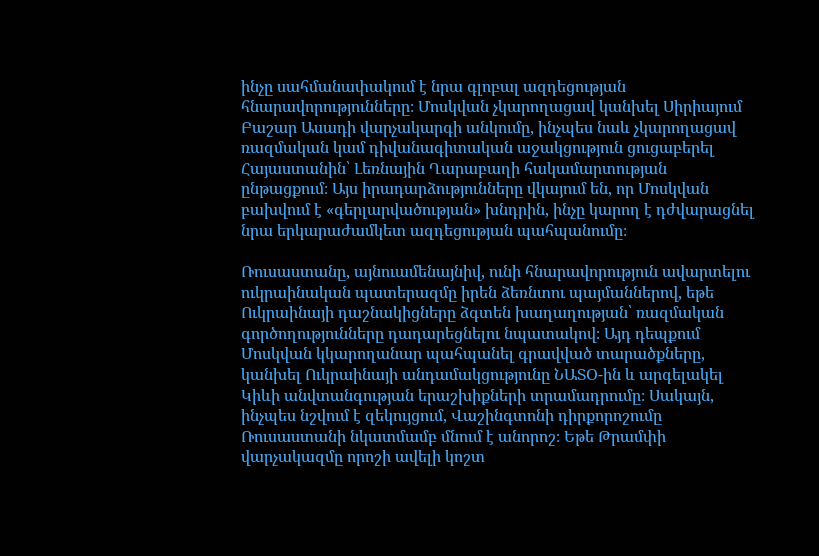ինչը սահմանափակում է նրա գլոբալ ազդեցության հնարավորությունները։ Մոսկվան չկարողացավ կանխել Սիրիայում Բաշար Ասադի վարչակարգի անկումը, ինչպես նաև չկարողացավ ռազմական կամ դիվանագիտական աջակցություն ցուցաբերել Հայաստանին՝ Լեռնային Ղարաբաղի հակամարտության ընթացքում։ Այս իրադարձությունները վկայում են, որ Մոսկվան բախվում է «գերլարվածության» խնդրին, ինչը կարող է դժվարացնել նրա երկարաժամկետ ազդեցության պահպանումը։

Ռուսաստանը, այնուամենայնիվ, ունի հնարավորություն ավարտելու ուկրաինական պատերազմը իրեն ձեռնտու պայմաններով, եթե Ուկրաինայի դաշնակիցները ձգտեն խաղաղության՝ ռազմական գործողությունները դադարեցնելու նպատակով։ Այդ դեպքում Մոսկվան կկարողանար պահպանել գրավված տարածքները, կանխել Ուկրաինայի անդամակցությունը ՆԱՏՕ-ին և արգելակել Կիևի անվտանգության երաշխիքների տրամադրումը։ Սակայն, ինչպես նշվում է զեկույցում, Վաշինգտոնի դիրքորոշումը Ռուսաստանի նկատմամբ մնում է անորոշ։ Եթե Թրամփի վարչակազմը որոշի ավելի կոշտ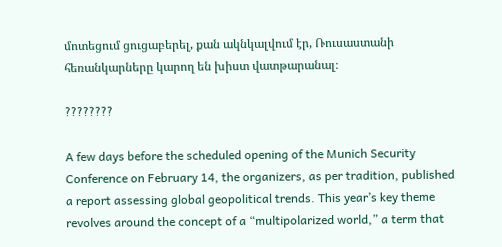մոտեցում ցուցաբերել, քան ակնկալվում էր, Ռուսաստանի հեռանկարները կարող են խիստ վատթարանալ։

????????

A few days before the scheduled opening of the Munich Security Conference on February 14, the organizers, as per tradition, published a report assessing global geopolitical trends. This year’s key theme revolves around the concept of a “multipolarized world,” a term that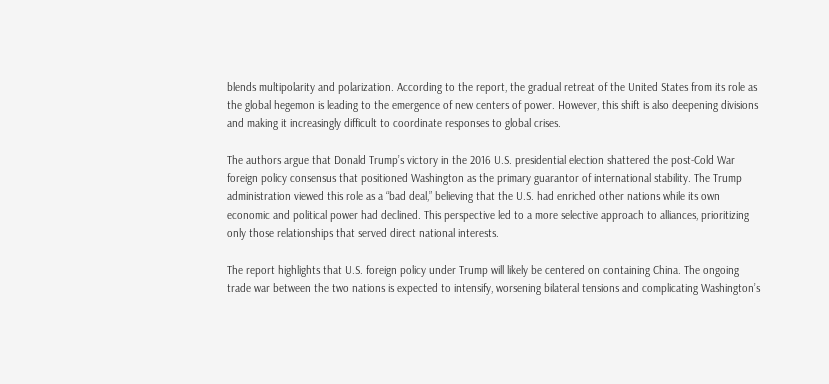blends multipolarity and polarization. According to the report, the gradual retreat of the United States from its role as the global hegemon is leading to the emergence of new centers of power. However, this shift is also deepening divisions and making it increasingly difficult to coordinate responses to global crises.

The authors argue that Donald Trump’s victory in the 2016 U.S. presidential election shattered the post-Cold War foreign policy consensus that positioned Washington as the primary guarantor of international stability. The Trump administration viewed this role as a “bad deal,” believing that the U.S. had enriched other nations while its own economic and political power had declined. This perspective led to a more selective approach to alliances, prioritizing only those relationships that served direct national interests.

The report highlights that U.S. foreign policy under Trump will likely be centered on containing China. The ongoing trade war between the two nations is expected to intensify, worsening bilateral tensions and complicating Washington’s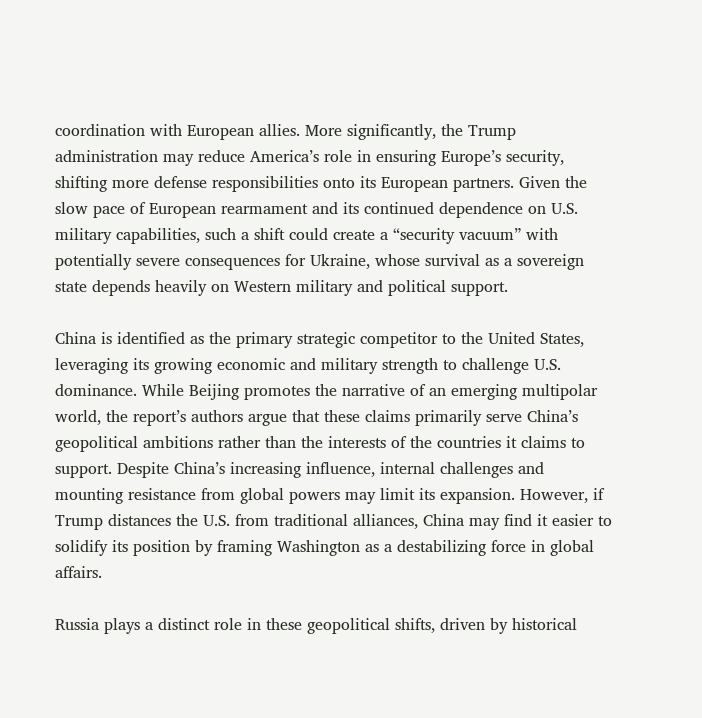coordination with European allies. More significantly, the Trump administration may reduce America’s role in ensuring Europe’s security, shifting more defense responsibilities onto its European partners. Given the slow pace of European rearmament and its continued dependence on U.S. military capabilities, such a shift could create a “security vacuum” with potentially severe consequences for Ukraine, whose survival as a sovereign state depends heavily on Western military and political support.

China is identified as the primary strategic competitor to the United States, leveraging its growing economic and military strength to challenge U.S. dominance. While Beijing promotes the narrative of an emerging multipolar world, the report’s authors argue that these claims primarily serve China’s geopolitical ambitions rather than the interests of the countries it claims to support. Despite China’s increasing influence, internal challenges and mounting resistance from global powers may limit its expansion. However, if Trump distances the U.S. from traditional alliances, China may find it easier to solidify its position by framing Washington as a destabilizing force in global affairs.

Russia plays a distinct role in these geopolitical shifts, driven by historical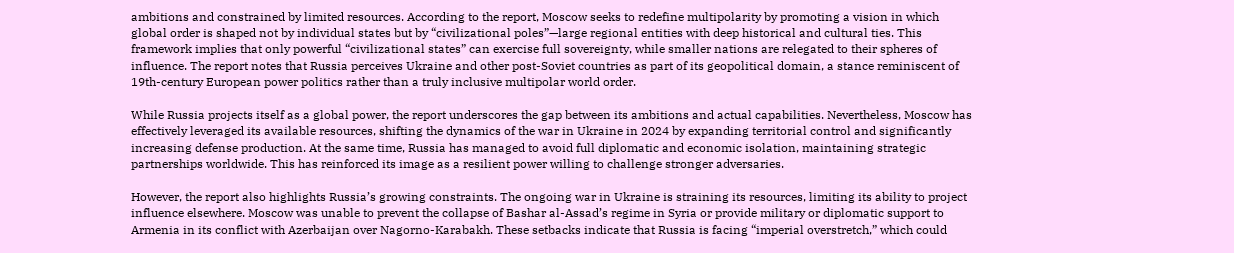ambitions and constrained by limited resources. According to the report, Moscow seeks to redefine multipolarity by promoting a vision in which global order is shaped not by individual states but by “civilizational poles”—large regional entities with deep historical and cultural ties. This framework implies that only powerful “civilizational states” can exercise full sovereignty, while smaller nations are relegated to their spheres of influence. The report notes that Russia perceives Ukraine and other post-Soviet countries as part of its geopolitical domain, a stance reminiscent of 19th-century European power politics rather than a truly inclusive multipolar world order.

While Russia projects itself as a global power, the report underscores the gap between its ambitions and actual capabilities. Nevertheless, Moscow has effectively leveraged its available resources, shifting the dynamics of the war in Ukraine in 2024 by expanding territorial control and significantly increasing defense production. At the same time, Russia has managed to avoid full diplomatic and economic isolation, maintaining strategic partnerships worldwide. This has reinforced its image as a resilient power willing to challenge stronger adversaries.

However, the report also highlights Russia’s growing constraints. The ongoing war in Ukraine is straining its resources, limiting its ability to project influence elsewhere. Moscow was unable to prevent the collapse of Bashar al-Assad’s regime in Syria or provide military or diplomatic support to Armenia in its conflict with Azerbaijan over Nagorno-Karabakh. These setbacks indicate that Russia is facing “imperial overstretch,” which could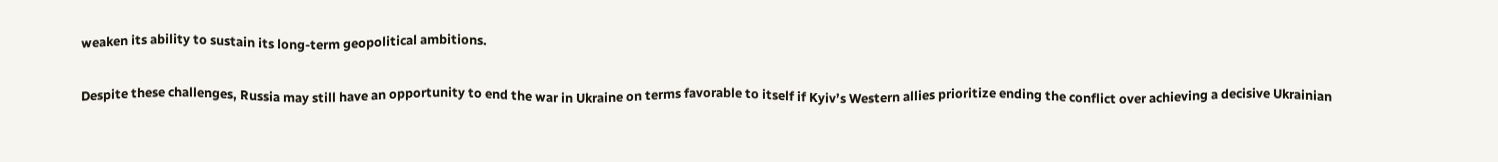weaken its ability to sustain its long-term geopolitical ambitions.

Despite these challenges, Russia may still have an opportunity to end the war in Ukraine on terms favorable to itself if Kyiv’s Western allies prioritize ending the conflict over achieving a decisive Ukrainian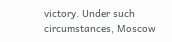victory. Under such circumstances, Moscow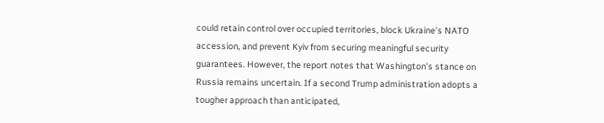could retain control over occupied territories, block Ukraine’s NATO accession, and prevent Kyiv from securing meaningful security guarantees. However, the report notes that Washington’s stance on Russia remains uncertain. If a second Trump administration adopts a tougher approach than anticipated,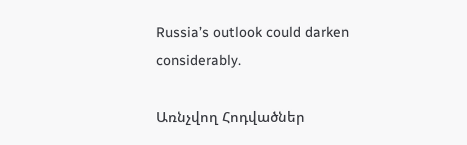Russia’s outlook could darken considerably.

Առնչվող Հոդվածներ